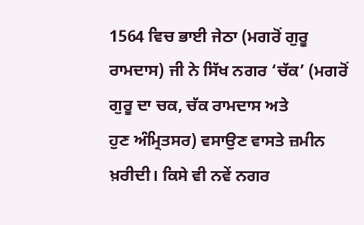1564 ਵਿਚ ਭਾਈ ਜੇਠਾ (ਮਗਰੋਂ ਗੁਰੂ
ਰਾਮਦਾਸ) ਜੀ ਨੇ ਸਿੱਖ ਨਗਰ ‘ਚੱਕ’ (ਮਗਰੋਂ ਗੁਰੂ ਦਾ ਚਕ, ਚੱਕ ਰਾਮਦਾਸ ਅਤੇ
ਹੁਣ ਅੰਮ੍ਰਿਤਸਰ) ਵਸਾਉਣ ਵਾਸਤੇ ਜ਼ਮੀਨ ਖ਼ਰੀਦੀ। ਕਿਸੇ ਵੀ ਨਵੇਂ ਨਗਰ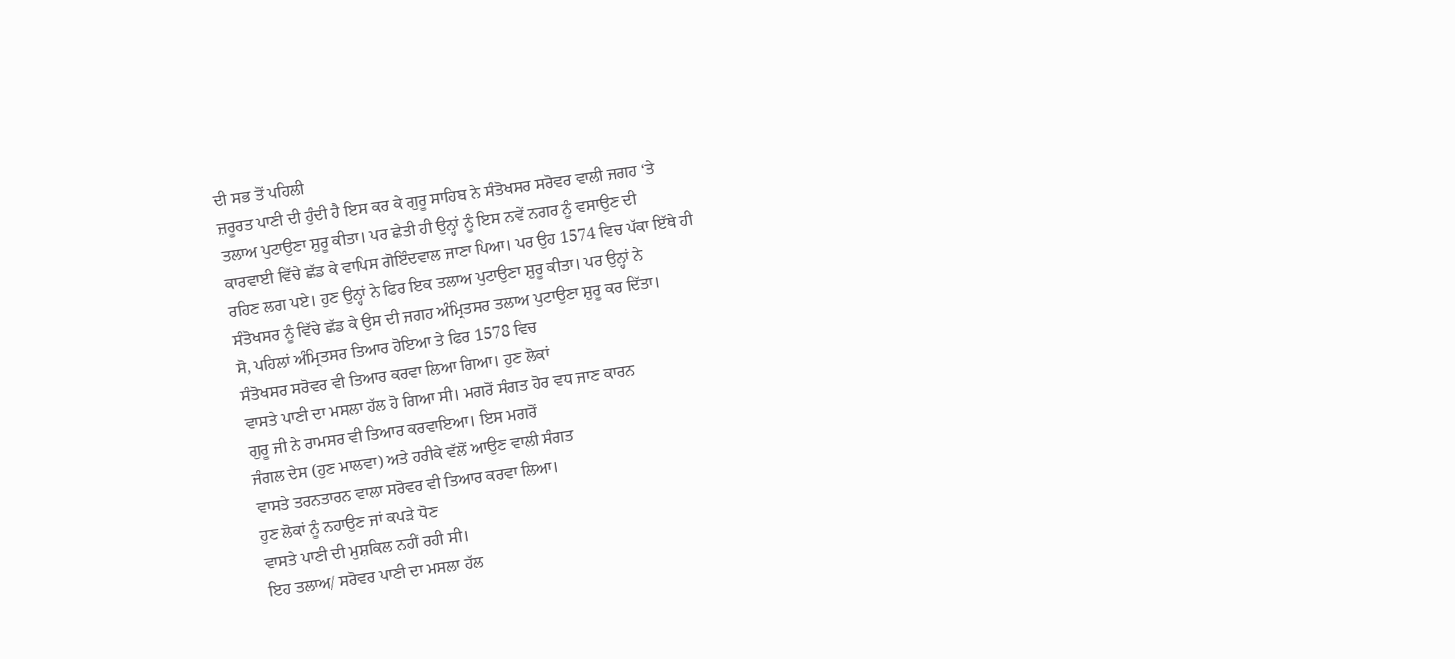ਦੀ ਸਭ ਤੋਂ ਪਹਿਲੀ
ਜ਼ਰੂਰਤ ਪਾਣੀ ਦੀ ਹੁੰਦੀ ਹੈ ਇਸ ਕਰ ਕੇ ਗੁਰੂ ਸਾਹਿਬ ਨੇ ਸੰਤੋਖਸਰ ਸਰੋਵਰ ਵਾਲੀ ਜਗਹ ‘ਤੇ
ਤਲਾਅ ਪੁਟਾਉਣਾ ਸ਼ੁਰੂ ਕੀਤਾ। ਪਰ ਛੇਤੀ ਹੀ ਉਨ੍ਹਾਂ ਨੂੰ ਇਸ ਨਵੇਂ ਨਗਰ ਨੂੰ ਵਸਾਉਣ ਦੀ
ਕਾਰਵਾਈ ਵਿੱਚੇ ਛੱਡ ਕੇ ਵਾਪਿਸ ਗੋਇੰਦਵਾਲ ਜਾਣਾ ਪਿਆ। ਪਰ ਉਹ 1574 ਵਿਚ ਪੱਕਾ ਇੱਥੇ ਹੀ
ਰਹਿਣ ਲਗ ਪਏ। ਹੁਣ ਉਨ੍ਹਾਂ ਨੇ ਫਿਰ ਇਕ ਤਲਾਅ ਪੁਟਾਉਣਾ ਸ਼ੁਰੂ ਕੀਤਾ। ਪਰ ਉਨ੍ਹਾਂ ਨੇ
ਸੰਤੋਖਸਰ ਨੂੰ ਵਿੱਚੇ ਛੱਡ ਕੇ ਉਸ ਦੀ ਜਗਹ ਅੰਮ੍ਰਿਤਸਰ ਤਲਾਅ ਪੁਟਾਉਣਾ ਸ਼ੁਰੂ ਕਰ ਦਿੱਤਾ।
ਸੋ, ਪਹਿਲਾਂ ਅੰਮ੍ਰਿਤਸਰ ਤਿਆਰ ਹੋਇਆ ਤੇ ਫਿਰ 1578 ਵਿਚ
ਸੰਤੋਖਸਰ ਸਰੋਵਰ ਵੀ ਤਿਆਰ ਕਰਵਾ ਲਿਆ ਗਿਆ। ਹੁਣ ਲੋਕਾਂ
ਵਾਸਤੇ ਪਾਣੀ ਦਾ ਮਸਲਾ ਹੱਲ ਹੋ ਗਿਆ ਸੀ। ਮਗਰੋਂ ਸੰਗਤ ਹੋਰ ਵਧ ਜਾਣ ਕਾਰਨ
ਗੁਰੂ ਜੀ ਨੇ ਰਾਮਸਰ ਵੀ ਤਿਆਰ ਕਰਵਾਇਆ। ਇਸ ਮਗਰੋਂ
ਜੰਗਲ ਦੇਸ (ਹੁਣ ਮਾਲਵਾ) ਅਤੇ ਹਰੀਕੇ ਵੱਲੋਂ ਆਉਣ ਵਾਲੀ ਸੰਗਤ
ਵਾਸਤੇ ਤਰਨਤਾਰਨ ਵਾਲਾ ਸਰੋਵਰ ਵੀ ਤਿਆਰ ਕਰਵਾ ਲਿਆ।
ਹੁਣ ਲੋਕਾਂ ਨੂੰ ਨਹਾਉਣ ਜਾਂ ਕਪੜੇ ਧੋਣ
ਵਾਸਤੇ ਪਾਣੀ ਦੀ ਮੁਸ਼ਕਿਲ ਨਹੀਂ ਰਹੀ ਸੀ।
ਇਹ ਤਲਾਅ/ ਸਰੋਵਰ ਪਾਣੀ ਦਾ ਮਸਲਾ ਹੱਲ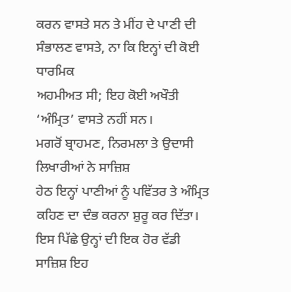ਕਰਨ ਵਾਸਤੇ ਸਨ ਤੇ ਮੀਂਹ ਦੇ ਪਾਣੀ ਦੀ ਸੰਭਾਲਣ ਵਾਸਤੇ, ਨਾ ਕਿ ਇਨ੍ਹਾਂ ਦੀ ਕੋਈ ਧਾਰਮਿਕ
ਅਹਮੀਅਤ ਸੀ; ਇਹ ਕੋਈ ਅਖੌਤੀ ‘ਅੰਮ੍ਰਿਤ’ ਵਾਸਤੇ ਨਹੀਂ ਸਨ।
ਮਗਰੋਂ ਬ੍ਰਾਹਮਣ, ਨਿਰਮਲਾ ਤੇ ਉਦਾਸੀ ਲਿਖਾਰੀਆਂ ਨੇ ਸਾਜ਼ਿਸ਼
ਹੇਠ ਇਨ੍ਹਾਂ ਪਾਣੀਆਂ ਨੂੰ ਪਵਿੱਤਰ ਤੇ ਅੰਮ੍ਰਿਤ ਕਹਿਣ ਦਾ ਦੰਭ ਕਰਨਾ ਸ਼ੁਰੂ ਕਰ ਦਿੱਤਾ।
ਇਸ ਪਿੱਛੇ ਉਨ੍ਹਾਂ ਦੀ ਇਕ ਹੋਰ ਵੱਡੀ ਸਾਜ਼ਿਸ਼ ਇਹ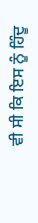ਵੀ ਸੀ ਕਿ ਇਸ ਨੂੰ ਹਿੰਦੂ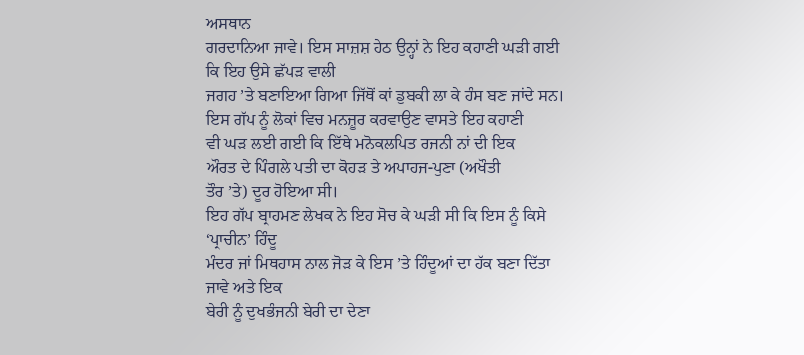ਅਸਥਾਨ
ਗਰਦਾਨਿਆ ਜਾਵੇ। ਇਸ ਸਾਜ਼ਸ਼ ਹੇਠ ਉਨ੍ਹਾਂ ਨੇ ਇਹ ਕਹਾਣੀ ਘੜੀ ਗਈ ਕਿ ਇਹ ਉਸੇ ਛੱਪੜ ਵਾਲੀ
ਜਗਹ ’ਤੇ ਬਣਾਇਆ ਗਿਆ ਜਿੱਥੋਂ ਕਾਂ ਡੁਬਕੀ ਲਾ ਕੇ ਹੰਸ ਬਣ ਜਾਂਦੇ ਸਨ।
ਇਸ ਗੱਪ ਨੂੰ ਲੋਕਾਂ ਵਿਚ ਮਨਜ਼ੂਰ ਕਰਵਾਉਣ ਵਾਸਤੇ ਇਹ ਕਹਾਣੀ
ਵੀ ਘੜ ਲਈ ਗਈ ਕਿ ਇੱਥੇ ਮਨੋਕਲਪਿਤ ਰਜਨੀ ਨਾਂ ਦੀ ਇਕ
ਔਰਤ ਦੇ ਪਿੰਗਲੇ ਪਤੀ ਦਾ ਕੋਹੜ ਤੇ ਅਪਾਹਜ-ਪੁਣਾ (ਅਖੌਤੀ
ਤੌਰ ’ਤੇ) ਦੂਰ ਹੋਇਆ ਸੀ।
ਇਹ ਗੱਪ ਬ੍ਰਾਹਮਣ ਲੇਖਕ ਨੇ ਇਹ ਸੋਚ ਕੇ ਘੜੀ ਸੀ ਕਿ ਇਸ ਨੂੰ ਕਿਸੇ ‘ਪ੍ਰਾਚੀਨ’ ਹਿੰਦੂ
ਮੰਦਰ ਜਾਂ ਮਿਥਹਾਸ ਨਾਲ ਜੋੜ ਕੇ ਇਸ ’ਤੇ ਹਿੰਦੂਆਂ ਦਾ ਹੱਕ ਬਣਾ ਦਿੱਤਾ ਜਾਵੇ ਅਤੇ ਇਕ
ਬੇਰੀ ਨੂੰ ਦੁਖਭੰਜਨੀ ਬੇਰੀ ਦਾ ਦੇਣਾ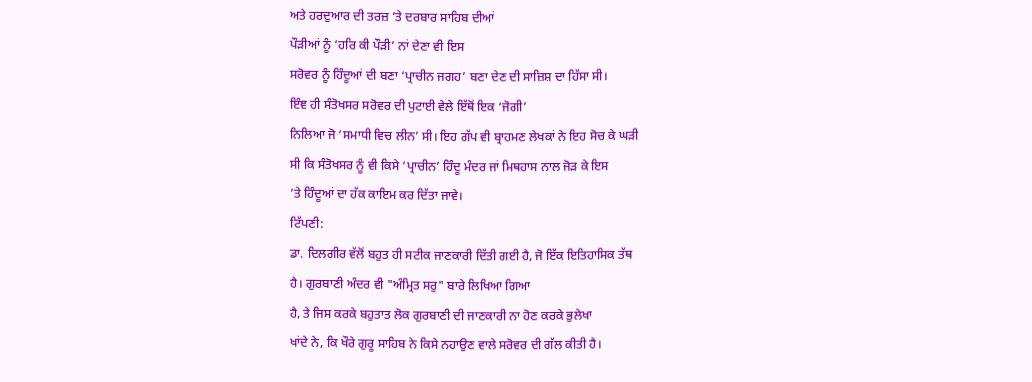ਅਤੇ ਹਰਦੁਆਰ ਦੀ ਤਰਜ਼ ’ਤੇ ਦਰਬਾਰ ਸਾਹਿਬ ਦੀਆਂ
ਪੌੜੀਆਂ ਨੂੰ ‘ਹਰਿ ਕੀ ਪੌੜੀ’ ਨਾਂ ਦੇਣਾ ਵੀ ਇਸ
ਸਰੋਵਰ ਨੂੰ ਹਿੰਦੂਆਂ ਦੀ ਬਣਾ ‘ਪ੍ਰਾਚੀਨ ਜਗਹ’ ਬਣਾ ਦੇਣ ਦੀ ਸਾਜ਼ਿਸ਼ ਦਾ ਹਿੱਸਾ ਸੀ।
ਇੰਞ ਹੀ ਸੰਤੋਖਸਰ ਸਰੋਵਰ ਦੀ ਪੁਟਾਈ ਵੇਲੇ ਇੱਥੋਂ ਇਕ ‘ਜੋਗੀ’
ਨਿਲਿਆ ਜੋ ‘ਸਮਾਧੀ ਵਿਚ ਲੀਨ’ ਸੀ। ਇਹ ਗੱਪ ਵੀ ਬ੍ਰਾਹਮਣ ਲੇਖਕਾਂ ਨੇ ਇਹ ਸੋਚ ਕੇ ਘੜੀ
ਸੀ ਕਿ ਸੰਤੋਖਸਰ ਨੂੰ ਵੀ ਕਿਸੇ ‘ਪ੍ਰਾਚੀਨ’ ਹਿੰਦੂ ਮੰਦਰ ਜਾਂ ਮਿਥਹਾਸ ਨਾਲ ਜੋੜ ਕੇ ਇਸ
’ਤੇ ਹਿੰਦੂਆਂ ਦਾ ਹੱਕ ਕਾਇਮ ਕਰ ਦਿੱਤਾ ਜਾਵੇ।
ਟਿੱਪਣੀ:
ਡਾ. ਦਿਲਗੀਰ ਵੱਲੋਂ ਬਹੁਤ ਹੀ ਸਟੀਕ ਜਾਣਕਾਰੀ ਦਿੱਤੀ ਗਈ ਹੈ, ਜੋ ਇੱਕ ਇਤਿਹਾਸਿਕ ਤੱਥ
ਹੈ। ਗੁਰਬਾਣੀ ਅੰਦਰ ਵੀ "ਅੰਮ੍ਰਿਤ ਸਰੁ" ਬਾਰੇ ਲਿਖਿਆ ਗਿਆ
ਹੈ, ਤੇ ਜਿਸ ਕਰਕੇ ਬਹੁਤਾਤ ਲੋਕ ਗੁਰਬਾਣੀ ਦੀ ਜਾਣਕਾਰੀ ਨਾ ਹੋਣ ਕਰਕੇ ਭੁਲੇਖਾ
ਖਾਂਦੇ ਨੇ, ਕਿ ਖੌਰੇ ਗੁਰੂ ਸਾਹਿਬ ਨੇ ਕਿਸੇ ਨਹਾਉਣ ਵਾਲੇ ਸਰੋਵਰ ਦੀ ਗੱਲ ਕੀਤੀ ਹੈ।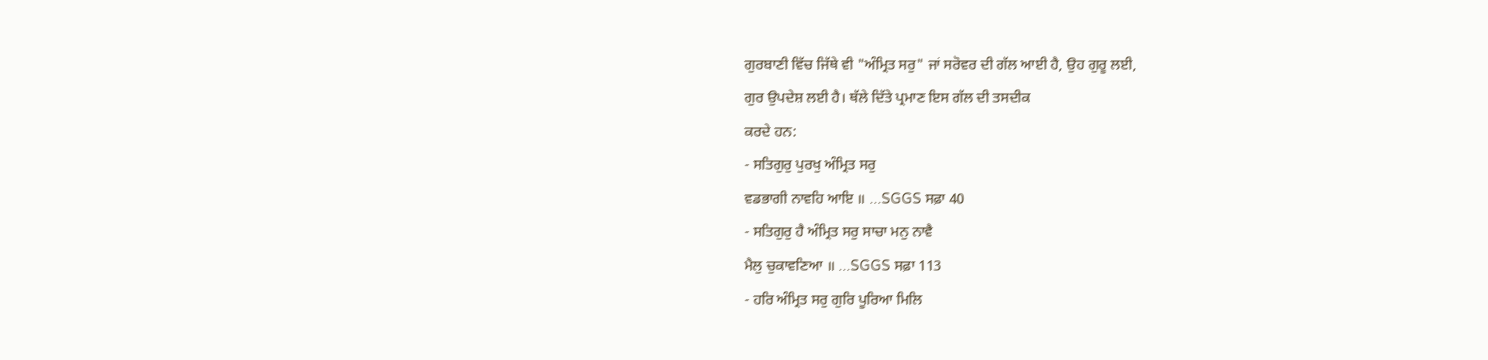ਗੁਰਬਾਣੀ ਵਿੱਚ ਜਿੱਥੇ ਵੀ "ਅੰਮ੍ਰਿਤ ਸਰੁ" ਜਾਂ ਸਰੋਵਰ ਦੀ ਗੱਲ ਆਈ ਹੈ, ਉਹ ਗੁਰੂ ਲਈ,
ਗੁਰ ਉਪਦੇਸ਼ ਲਈ ਹੈ। ਥੱਲੇ ਦਿੱਤੇ ਪ੍ਰਮਾਣ ਇਸ ਗੱਲ ਦੀ ਤਸਦੀਕ
ਕਰਦੇ ਹਨ:
- ਸਤਿਗੁਰੁ ਪੁਰਖੁ ਅੰਮ੍ਰਿਤ ਸਰੁ
ਵਡਭਾਗੀ ਨਾਵਹਿ ਆਇ ॥ ...SGGS ਸਫ਼ਾ 40
- ਸਤਿਗੁਰੁ ਹੈ ਅੰਮ੍ਰਿਤ ਸਰੁ ਸਾਚਾ ਮਨੁ ਨਾਵੈ
ਮੈਲੁ ਚੁਕਾਵਣਿਆ ॥ ...SGGS ਸਫ਼ਾ 113
- ਹਰਿ ਅੰਮ੍ਰਿਤ ਸਰੁ ਗੁਰਿ ਪੂਰਿਆ ਮਿਲਿ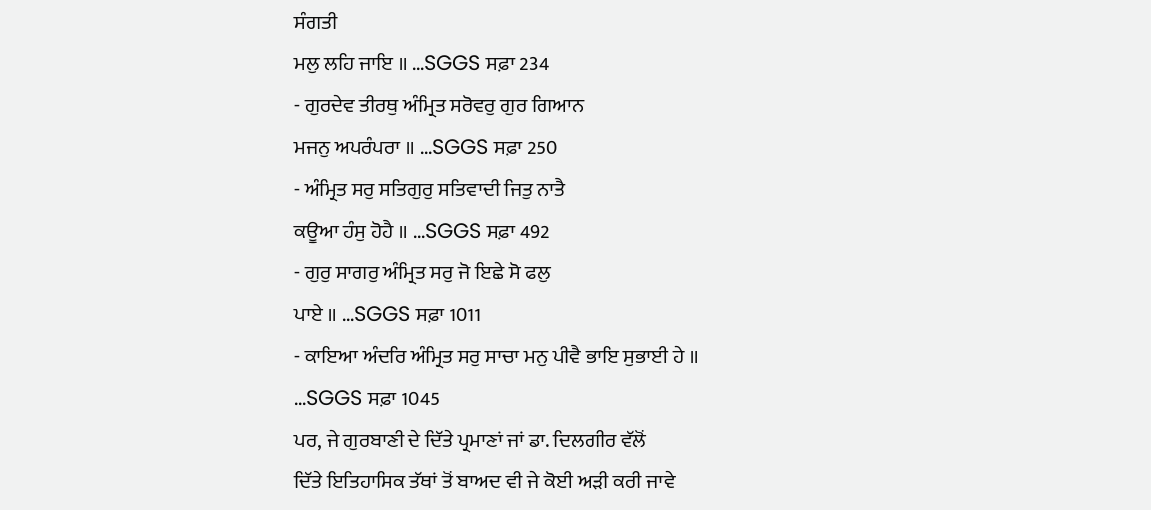ਸੰਗਤੀ
ਮਲੁ ਲਹਿ ਜਾਇ ॥ ...SGGS ਸਫ਼ਾ 234
- ਗੁਰਦੇਵ ਤੀਰਥੁ ਅੰਮ੍ਰਿਤ ਸਰੋਵਰੁ ਗੁਰ ਗਿਆਨ
ਮਜਨੁ ਅਪਰੰਪਰਾ ॥ ...SGGS ਸਫ਼ਾ 250
- ਅੰਮ੍ਰਿਤ ਸਰੁ ਸਤਿਗੁਰੁ ਸਤਿਵਾਦੀ ਜਿਤੁ ਨਾਤੈ
ਕਊਆ ਹੰਸੁ ਹੋਹੈ ॥ ...SGGS ਸਫ਼ਾ 492
- ਗੁਰੁ ਸਾਗਰੁ ਅੰਮ੍ਰਿਤ ਸਰੁ ਜੋ ਇਛੇ ਸੋ ਫਲੁ
ਪਾਏ ॥ ...SGGS ਸਫ਼ਾ 1011
- ਕਾਇਆ ਅੰਦਰਿ ਅੰਮ੍ਰਿਤ ਸਰੁ ਸਾਚਾ ਮਨੁ ਪੀਵੈ ਭਾਇ ਸੁਭਾਈ ਹੇ ॥
...SGGS ਸਫ਼ਾ 1045
ਪਰ, ਜੇ ਗੁਰਬਾਣੀ ਦੇ ਦਿੱਤੇ ਪ੍ਰਮਾਣਾਂ ਜਾਂ ਡਾ. ਦਿਲਗੀਰ ਵੱਲੋਂ
ਦਿੱਤੇ ਇਤਿਹਾਸਿਕ ਤੱਥਾਂ ਤੋਂ ਬਾਅਦ ਵੀ ਜੇ ਕੋਈ ਅੜੀ ਕਰੀ ਜਾਵੇ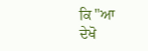ਕਿ "ਆ
ਦੇਖੋ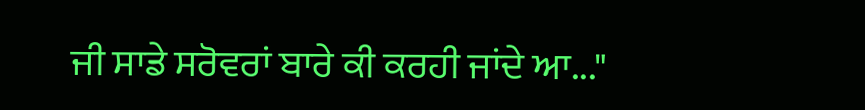ਜੀ ਸਾਡੇ ਸਰੋਵਰਾਂ ਬਾਰੇ ਕੀ ਕਰਹੀ ਜਾਂਦੇ ਆ..."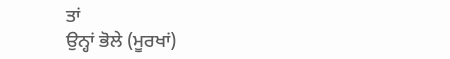ਤਾਂ
ਉਨ੍ਹਾਂ ਭੋਲੇ (ਮੂਰਖਾਂ)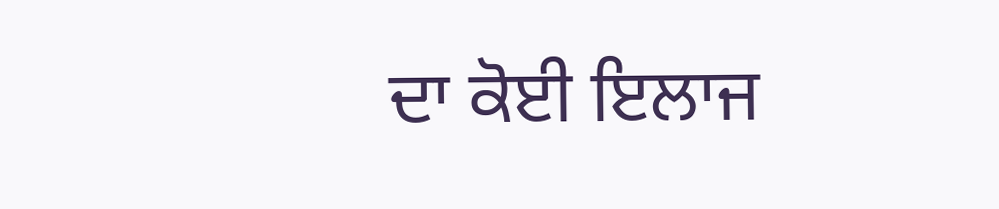ਦਾ ਕੋਈ ਇਲਾਜ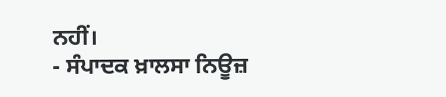ਨਹੀਂ।
- ਸੰਪਾਦਕ ਖ਼ਾਲਸਾ ਨਿਊਜ਼